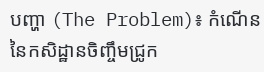បញ្ហា (The Problem)៖ កំណើននៃកសិដ្ឋានចិញ្ចឹមជ្រូក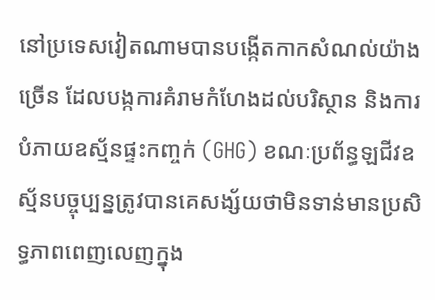នៅប្រទេសវៀតណាមបានបង្កើតកាកសំណល់យ៉ាងច្រើន ដែលបង្កការគំរាមកំហែងដល់បរិស្ថាន និងការបំភាយឧស្ម័នផ្ទះកញ្ចក់ (GHG) ខណៈប្រព័ន្ធឡជីវឧស្ម័នបច្ចុប្បន្នត្រូវបានគេសង្ស័យថាមិនទាន់មានប្រសិទ្ធភាពពេញលេញក្នុង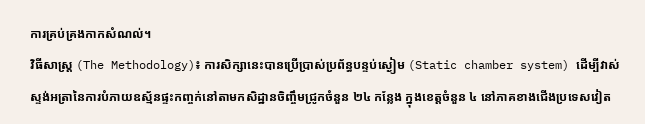ការគ្រប់គ្រងកាកសំណល់។
វិធីសាស្ត្រ (The Methodology)៖ ការសិក្សានេះបានប្រើប្រាស់ប្រព័ន្ធបន្ទប់ស្ងៀម (Static chamber system) ដើម្បីវាស់ស្ទង់អត្រានៃការបំភាយឧស្ម័នផ្ទះកញ្ចក់នៅតាមកសិដ្ឋានចិញ្ចឹមជ្រូកចំនួន ២៤ កន្លែង ក្នុងខេត្តចំនួន ៤ នៅភាគខាងជើងប្រទេសវៀត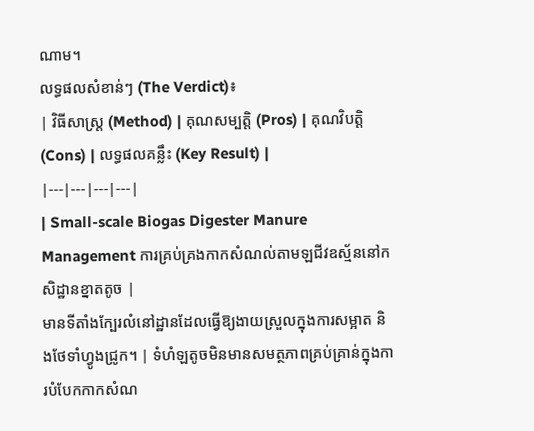ណាម។
លទ្ធផលសំខាន់ៗ (The Verdict)៖
| វិធីសាស្ត្រ (Method) | គុណសម្បត្តិ (Pros) | គុណវិបត្តិ (Cons) | លទ្ធផលគន្លឹះ (Key Result) |
|---|---|---|---|
| Small-scale Biogas Digester Manure Management ការគ្រប់គ្រងកាកសំណល់តាមឡជីវឧស្ម័ននៅកសិដ្ឋានខ្នាតតូច |
មានទីតាំងក្បែរលំនៅដ្ឋានដែលធ្វើឱ្យងាយស្រួលក្នុងការសម្អាត និងថែទាំហ្វូងជ្រូក។ | ទំហំឡតូចមិនមានសមត្ថភាពគ្រប់គ្រាន់ក្នុងការបំបែកកាកសំណ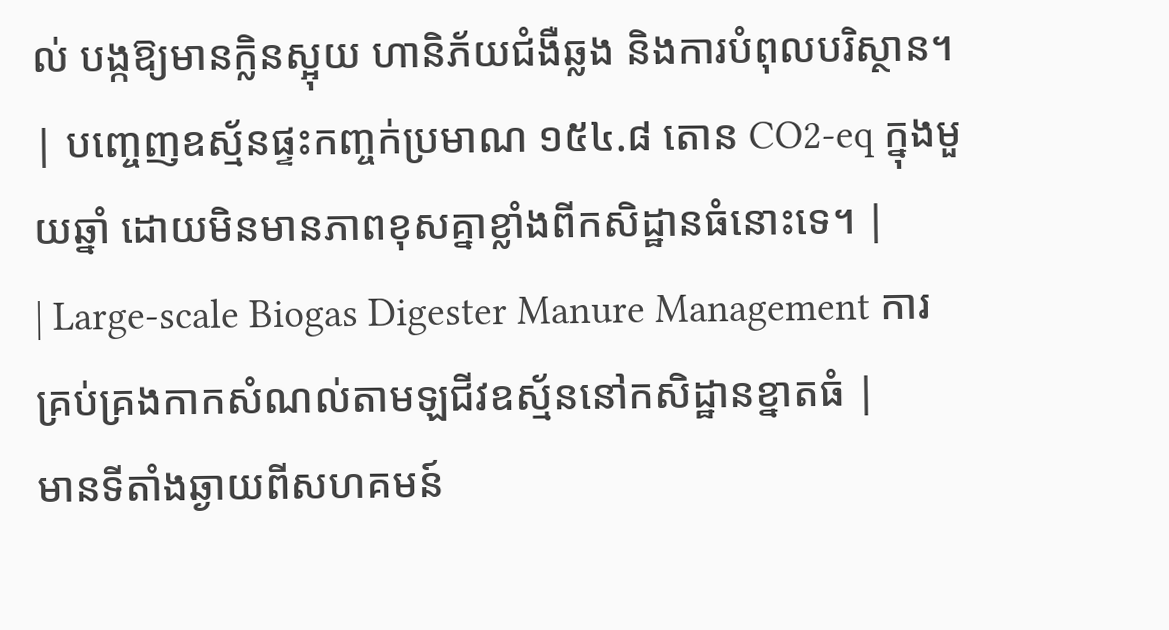ល់ បង្កឱ្យមានក្លិនស្អុយ ហានិភ័យជំងឺឆ្លង និងការបំពុលបរិស្ថាន។ | បញ្ចេញឧស្ម័នផ្ទះកញ្ចក់ប្រមាណ ១៥៤.៨ តោន CO2-eq ក្នុងមួយឆ្នាំ ដោយមិនមានភាពខុសគ្នាខ្លាំងពីកសិដ្ឋានធំនោះទេ។ |
| Large-scale Biogas Digester Manure Management ការគ្រប់គ្រងកាកសំណល់តាមឡជីវឧស្ម័ននៅកសិដ្ឋានខ្នាតធំ |
មានទីតាំងឆ្ងាយពីសហគមន៍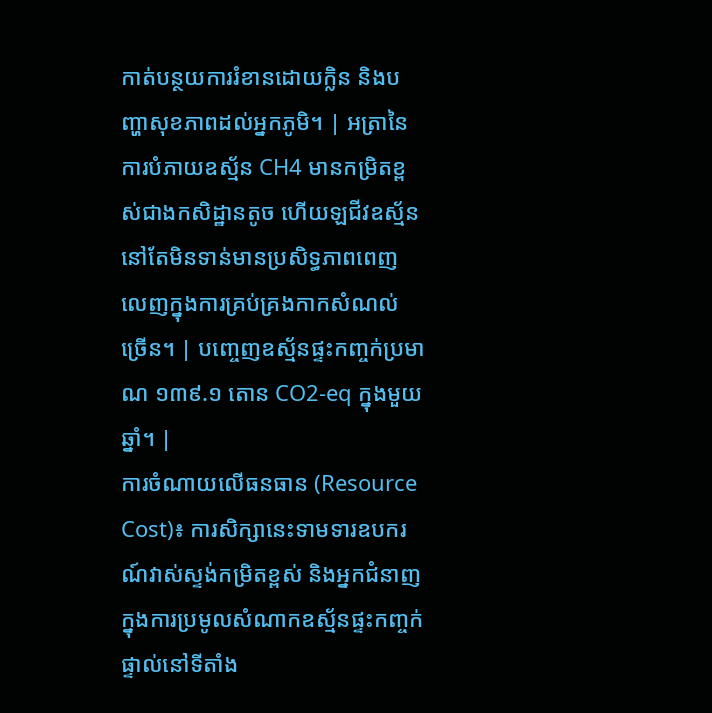កាត់បន្ថយការរំខានដោយក្លិន និងបញ្ហាសុខភាពដល់អ្នកភូមិ។ | អត្រានៃការបំភាយឧស្ម័ន CH4 មានកម្រិតខ្ពស់ជាងកសិដ្ឋានតូច ហើយឡជីវឧស្ម័ននៅតែមិនទាន់មានប្រសិទ្ធភាពពេញលេញក្នុងការគ្រប់គ្រងកាកសំណល់ច្រើន។ | បញ្ចេញឧស្ម័នផ្ទះកញ្ចក់ប្រមាណ ១៣៩.១ តោន CO2-eq ក្នុងមួយឆ្នាំ។ |
ការចំណាយលើធនធាន (Resource Cost)៖ ការសិក្សានេះទាមទារឧបករណ៍វាស់ស្ទង់កម្រិតខ្ពស់ និងអ្នកជំនាញក្នុងការប្រមូលសំណាកឧស្ម័នផ្ទះកញ្ចក់ផ្ទាល់នៅទីតាំង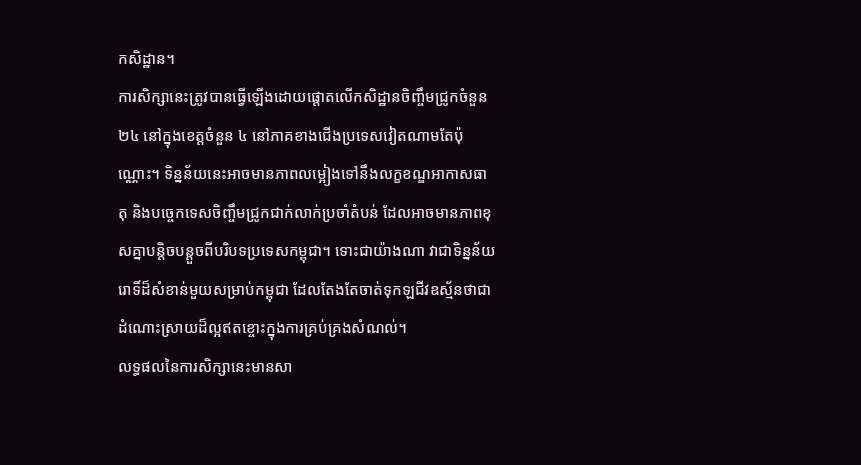កសិដ្ឋាន។
ការសិក្សានេះត្រូវបានធ្វើឡើងដោយផ្តោតលើកសិដ្ឋានចិញ្ចឹមជ្រូកចំនួន ២៤ នៅក្នុងខេត្តចំនួន ៤ នៅភាគខាងជើងប្រទេសវៀតណាមតែប៉ុណ្ណោះ។ ទិន្នន័យនេះអាចមានភាពលម្អៀងទៅនឹងលក្ខខណ្ឌអាកាសធាតុ និងបច្ចេកទេសចិញ្ចឹមជ្រូកជាក់លាក់ប្រចាំតំបន់ ដែលអាចមានភាពខុសគ្នាបន្តិចបន្តួចពីបរិបទប្រទេសកម្ពុជា។ ទោះជាយ៉ាងណា វាជាទិន្នន័យរោទិ៍ដ៏សំខាន់មួយសម្រាប់កម្ពុជា ដែលតែងតែចាត់ទុកឡជីវឧស្ម័នថាជាដំណោះស្រាយដ៏ល្អឥតខ្ចោះក្នុងការគ្រប់គ្រងសំណល់។
លទ្ធផលនៃការសិក្សានេះមានសា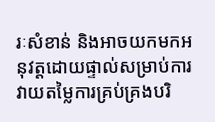រៈសំខាន់ និងអាចយកមកអនុវត្តដោយផ្ទាល់សម្រាប់ការវាយតម្លៃការគ្រប់គ្រងបរិ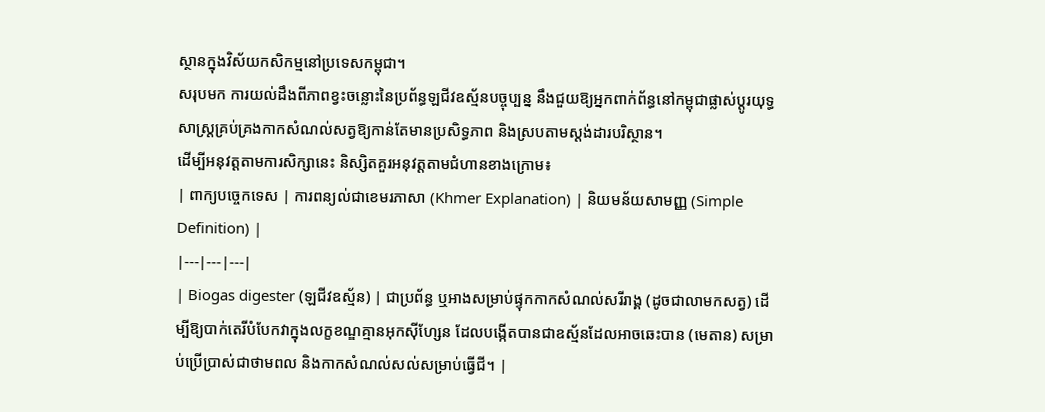ស្ថានក្នុងវិស័យកសិកម្មនៅប្រទេសកម្ពុជា។
សរុបមក ការយល់ដឹងពីភាពខ្វះចន្លោះនៃប្រព័ន្ធឡជីវឧស្ម័នបច្ចុប្បន្ន នឹងជួយឱ្យអ្នកពាក់ព័ន្ធនៅកម្ពុជាផ្លាស់ប្តូរយុទ្ធសាស្ត្រគ្រប់គ្រងកាកសំណល់សត្វឱ្យកាន់តែមានប្រសិទ្ធភាព និងស្របតាមស្តង់ដារបរិស្ថាន។
ដើម្បីអនុវត្តតាមការសិក្សានេះ និស្សិតគួរអនុវត្តតាមជំហានខាងក្រោម៖
| ពាក្យបច្ចេកទេស | ការពន្យល់ជាខេមរភាសា (Khmer Explanation) | និយមន័យសាមញ្ញ (Simple Definition) |
|---|---|---|
| Biogas digester (ឡជីវឧស្ម័ន) | ជាប្រព័ន្ធ ឬអាងសម្រាប់ផ្ទុកកាកសំណល់សរីរាង្គ (ដូចជាលាមកសត្វ) ដើម្បីឱ្យបាក់តេរីបំបែកវាក្នុងលក្ខខណ្ឌគ្មានអុកស៊ីហ្សែន ដែលបង្កើតបានជាឧស្ម័នដែលអាចឆេះបាន (មេតាន) សម្រាប់ប្រើប្រាស់ជាថាមពល និងកាកសំណល់សល់សម្រាប់ធ្វើជី។ |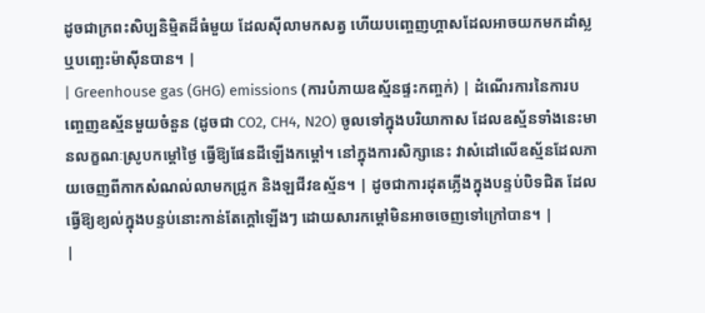ដូចជាក្រពះសិប្បនិម្មិតដ៏ធំមួយ ដែលស៊ីលាមកសត្វ ហើយបញ្ចេញហ្គាសដែលអាចយកមកដាំស្ល ឬបញ្ឆេះម៉ាស៊ីនបាន។ |
| Greenhouse gas (GHG) emissions (ការបំភាយឧស្ម័នផ្ទះកញ្ចក់) | ដំណើរការនៃការបញ្ចេញឧស្ម័នមួយចំនួន (ដូចជា CO2, CH4, N2O) ចូលទៅក្នុងបរិយាកាស ដែលឧស្ម័នទាំងនេះមានលក្ខណៈស្រូបកម្តៅថ្ងៃ ធ្វើឱ្យផែនដីឡើងកម្តៅ។ នៅក្នុងការសិក្សានេះ វាសំដៅលើឧស្ម័នដែលភាយចេញពីកាកសំណល់លាមកជ្រូក និងឡជីវឧស្ម័ន។ | ដូចជាការដុតភ្លើងក្នុងបន្ទប់បិទជិត ដែលធ្វើឱ្យខ្យល់ក្នុងបន្ទប់នោះកាន់តែក្តៅឡើងៗ ដោយសារកម្តៅមិនអាចចេញទៅក្រៅបាន។ |
|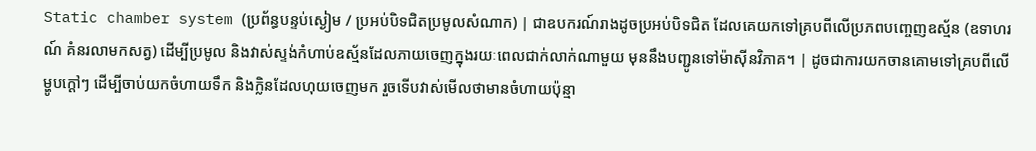Static chamber system (ប្រព័ន្ធបន្ទប់ស្ងៀម / ប្រអប់បិទជិតប្រមូលសំណាក) | ជាឧបករណ៍រាងដូចប្រអប់បិទជិត ដែលគេយកទៅគ្របពីលើប្រភពបញ្ចេញឧស្ម័ន (ឧទាហរណ៍ គំនរលាមកសត្វ) ដើម្បីប្រមូល និងវាស់ស្ទង់កំហាប់ឧស្ម័នដែលភាយចេញក្នុងរយៈពេលជាក់លាក់ណាមួយ មុននឹងបញ្ជូនទៅម៉ាស៊ីនវិភាគ។ | ដូចជាការយកចានគោមទៅគ្របពីលើម្ហូបក្តៅៗ ដើម្បីចាប់យកចំហាយទឹក និងក្លិនដែលហុយចេញមក រួចទើបវាស់មើលថាមានចំហាយប៉ុន្មា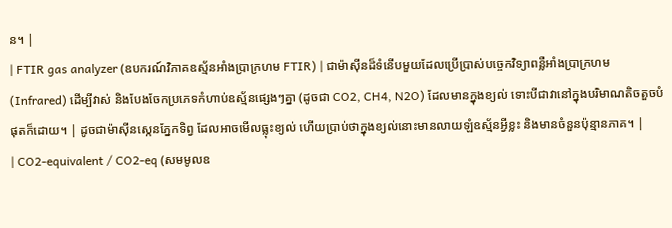ន។ |
| FTIR gas analyzer (ឧបករណ៍វិភាគឧស្ម័នអាំងប្រាក្រហម FTIR) | ជាម៉ាស៊ីនដ៏ទំនើបមួយដែលប្រើប្រាស់បច្ចេកវិទ្យាពន្លឺអាំងប្រាក្រហម (Infrared) ដើម្បីវាស់ និងបែងចែកប្រភេទកំហាប់ឧស្ម័នផ្សេងៗគ្នា (ដូចជា CO2, CH4, N2O) ដែលមានក្នុងខ្យល់ ទោះបីជាវានៅក្នុងបរិមាណតិចតួចបំផុតក៏ដោយ។ | ដូចជាម៉ាស៊ីនស្កេនភ្នែកទិព្វ ដែលអាចមើលធ្លុះខ្យល់ ហើយប្រាប់ថាក្នុងខ្យល់នោះមានលាយឡំឧស្ម័នអ្វីខ្លះ និងមានចំនួនប៉ុន្មានភាគ។ |
| CO2-equivalent / CO2-eq (សមមូលឧ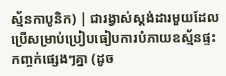ស្ម័នកាបូនិក) | ជារង្វាស់ស្តង់ដារមួយដែលប្រើសម្រាប់ប្រៀបធៀបការបំភាយឧស្ម័នផ្ទះកញ្ចក់ផ្សេងៗគ្នា (ដូច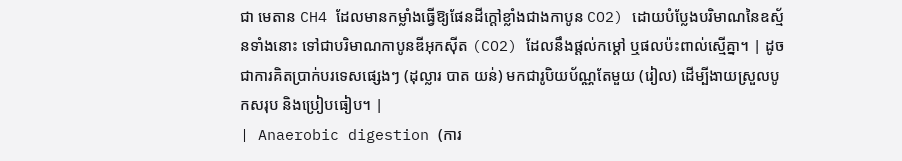ជា មេតាន CH4 ដែលមានកម្លាំងធ្វើឱ្យផែនដីក្តៅខ្លាំងជាងកាបូន CO2) ដោយបំប្លែងបរិមាណនៃឧស្ម័នទាំងនោះ ទៅជាបរិមាណកាបូនឌីអុកស៊ីត (CO2) ដែលនឹងផ្តល់កម្តៅ ឬផលប៉ះពាល់ស្មើគ្នា។ | ដូចជាការគិតប្រាក់បរទេសផ្សេងៗ (ដុល្លារ បាត យន់) មកជារូបិយប័ណ្ណតែមួយ (រៀល) ដើម្បីងាយស្រួលបូកសរុប និងប្រៀបធៀប។ |
| Anaerobic digestion (ការ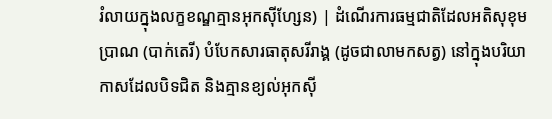រំលាយក្នុងលក្ខខណ្ឌគ្មានអុកស៊ីហ្សែន) | ដំណើរការធម្មជាតិដែលអតិសុខុមប្រាណ (បាក់តេរី) បំបែកសារធាតុសរីរាង្គ (ដូចជាលាមកសត្វ) នៅក្នុងបរិយាកាសដែលបិទជិត និងគ្មានខ្យល់អុកស៊ី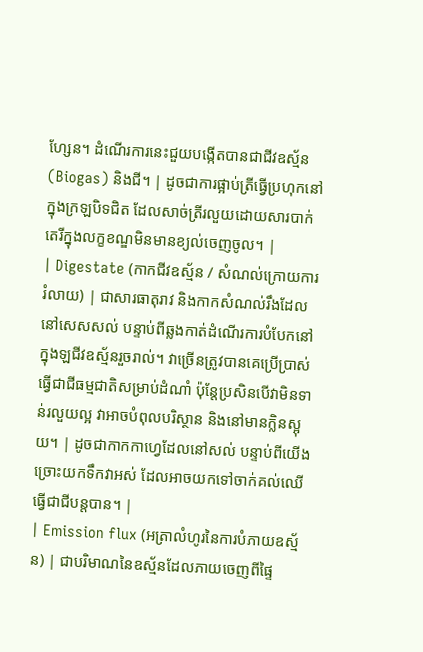ហ្សែន។ ដំណើរការនេះជួយបង្កើតបានជាជីវឧស្ម័ន (Biogas) និងជី។ | ដូចជាការផ្អាប់ត្រីធ្វើប្រហុកនៅក្នុងក្រឡបិទជិត ដែលសាច់ត្រីរលួយដោយសារបាក់តេរីក្នុងលក្ខខណ្ឌមិនមានខ្យល់ចេញចូល។ |
| Digestate (កាកជីវឧស្ម័ន / សំណល់ក្រោយការរំលាយ) | ជាសារធាតុរាវ និងកាកសំណល់រឹងដែលនៅសេសសល់ បន្ទាប់ពីឆ្លងកាត់ដំណើរការបំបែកនៅក្នុងឡជីវឧស្ម័នរួចរាល់។ វាច្រើនត្រូវបានគេប្រើប្រាស់ធ្វើជាជីធម្មជាតិសម្រាប់ដំណាំ ប៉ុន្តែប្រសិនបើវាមិនទាន់រលួយល្អ វាអាចបំពុលបរិស្ថាន និងនៅមានក្លិនស្អុយ។ | ដូចជាកាកកាហ្វេដែលនៅសល់ បន្ទាប់ពីយើងច្រោះយកទឹកវាអស់ ដែលអាចយកទៅចាក់គល់ឈើធ្វើជាជីបន្តបាន។ |
| Emission flux (អត្រាលំហូរនៃការបំភាយឧស្ម័ន) | ជាបរិមាណនៃឧស្ម័នដែលភាយចេញពីផ្ទៃ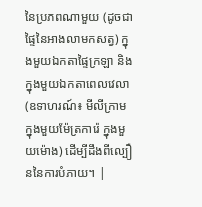នៃប្រភពណាមួយ (ដូចជាផ្ទៃនៃអាងលាមកសត្វ) ក្នុងមួយឯកតាផ្ទៃក្រឡា និងក្នុងមួយឯកតាពេលវេលា (ឧទាហរណ៍៖ មីលីក្រាម ក្នុងមួយម៉ែត្រការ៉េ ក្នុងមួយម៉ោង) ដើម្បីដឹងពីល្បឿននៃការបំភាយ។ |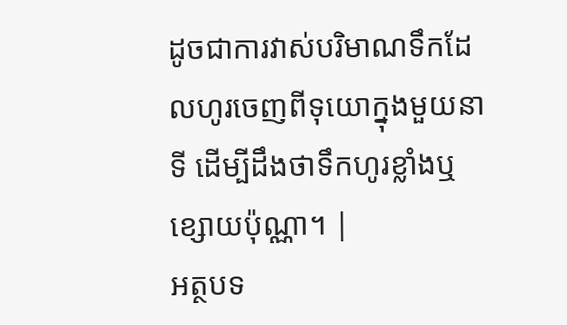ដូចជាការវាស់បរិមាណទឹកដែលហូរចេញពីទុយោក្នុងមួយនាទី ដើម្បីដឹងថាទឹកហូរខ្លាំងឬខ្សោយប៉ុណ្ណា។ |
អត្ថបទ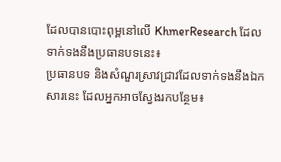ដែលបានបោះពុម្ពនៅលើ KhmerResearch ដែលទាក់ទងនឹងប្រធានបទនេះ៖
ប្រធានបទ និងសំណួរស្រាវជ្រាវដែលទាក់ទងនឹងឯកសារនេះ ដែលអ្នកអាចស្វែងរកបន្ថែម៖